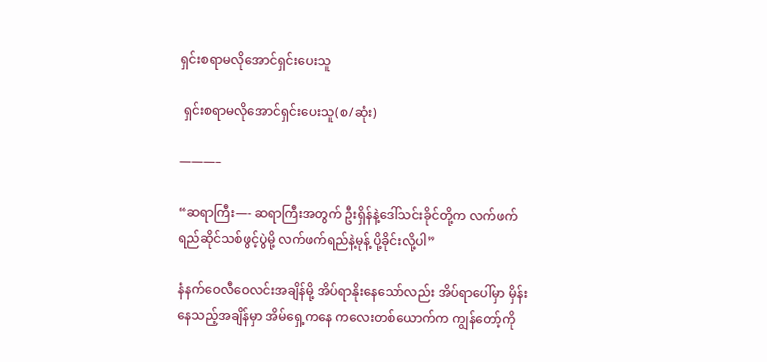ရှင်းစရာမလိုအောင်ရှင်းပေးသူ

 ရှင်းစရာမလိုအောင်ရှင်းပေးသူ(စ/ဆုံး)

———–

“ဆရာကြီး—- ဆရာကြီးအတွက် ဦးရှိန်နဲ့ဒေါ်သင်းခိုင်တို့က လက်ဖက်ရည်ဆိုင်သစ်ဖွင့်ပွဲမို့ လက်ဖက်ရည်နဲ့မုန့် ပို့ခိုင်းလို့ပါ”

နံနက်ဝေလီဝေလင်းအချိန်မို့ အိပ်ရာနိုးနေသော်လည်း အိပ်ရာပေါ်မှာ မှိန်းနေသည့်အချိန်မှာ အိမ်ရှေ့ကနေ ကလေးတစ်ယောက်က ကျွန်တော့်ကို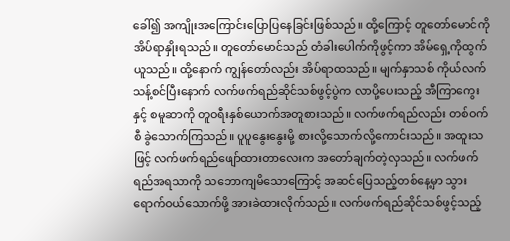ခေါ်၍ အကျိုးအကြောင်းပြောပြနေခြင်းဖြစ်သည်။ ထို့ကြောင့် တူတော်မောင်ကို အိပ်ရာနှိုးရသည်။ တူတော်မောင်သည် တံခါးပေါက်ကိုဖွင့်ကာ အိမ်ရှေ့ကိုထွက်ယူသည်။ ထို့နောက် ကျွန်တော်လည်း အိပ်ရာထသည်။ မျက်နှာသစ် ကိုယ်လက်သန့်စင်ပြီးနောက် လက်ဖက်ရည်ဆိုင်သစ်ဖွင့်ပွဲက လာပို့ပေးသည့် အီကြာကွေးနှင့် စမူဆာကို တူဝရီးနှစ်ယောက်အတူစားသည်။ လက်ဖက်ရည်လည်း တစ်ဝက်စီ ခွဲသောက်ကြသည်။ ပူပူနွေးနွေးမို့ စားလို့သောက်လို့ကောင်းသည်။ အထူးသဖြင့် လက်ဖက်ရည်ဖျော်ထားတာလေးက အတော်ချက်တဲ့လှသည်။ လက်ဖက်ရည်အရသာကို သဘောကျမိသောကြောင့် အဆင်ပြေသည့်တစ်နေ့မှာ သွားရောက်ဝယ်သောက်ဖို့ အားခဲထားလိုက်သည်။ လက်ဖက်ရည်ဆိုင်သစ်ဖွင့်သည့်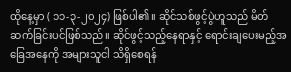ထိုနေ့မှာ ( ၁၁-၃-၂၀၂၄) ဖြစ်ပါ၏။ ဆိုင်သစ်ဖွင့်ပွဲဟူသည် မိတ်ဆက်ခြင်းပင်ဖြစ်သည်။ ဆိုင်ဖွင့်သည့်နေရာနှင့် ရောင်းချပေးမည့်အခြေအနေကို အများသူငါ သိရှိစေရန်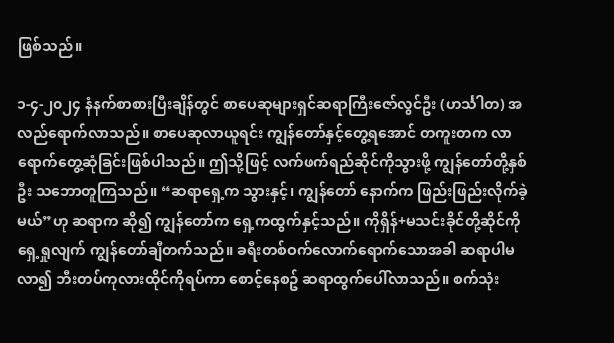ဖြစ်သည်။

၁-၄-၂၀၂၄ နံနက်စာစားပြီးချိန်တွင် စာပေဆုများရှင်ဆရာကြီးဇော်လွင်ဦး (ဟင်္သါတ) အလည်ရောက်လာသည်။ စာပေဆုလာယူရင်း ကျွန်တော်နှင့်တွေ့ရအောင် တကူးတက လာရောက်တွေ့ဆုံခြင်းဖြစ်ပါသည်။ ဤသို့ဖြင့် လက်ဖက်ရည်ဆိုင်ကိုသွားဖို့ ကျွန်တော်တို့နှစ်ဦး သဘောတူကြသည်။ “ဆရာရှေ့က သွားနှင့်၊ ကျွန်တော် နောက်က ဖြည်းဖြည်းလိုက်ခဲ့မယ်”ဟု ဆရာက ဆို၍ ကျွန်တော်က ရှေ့ကထွက်နှင့်သည်။ ကိုရှိန်+မသင်းခိုင်တို့ဆိုင်ကို ရှေ့ရှုလျက် ကျွန်တော်ချီတက်သည်။ ခရီးတစ်ဝက်လောက်ရောက်သောအခါ ဆရာပါမလာ၍ ဘီးတပ်ကုလားထိုင်ကိုရပ်ကာ စောင့်နေစဥ် ဆရာထွက်ပေါ်လာသည်။ စက်သုံး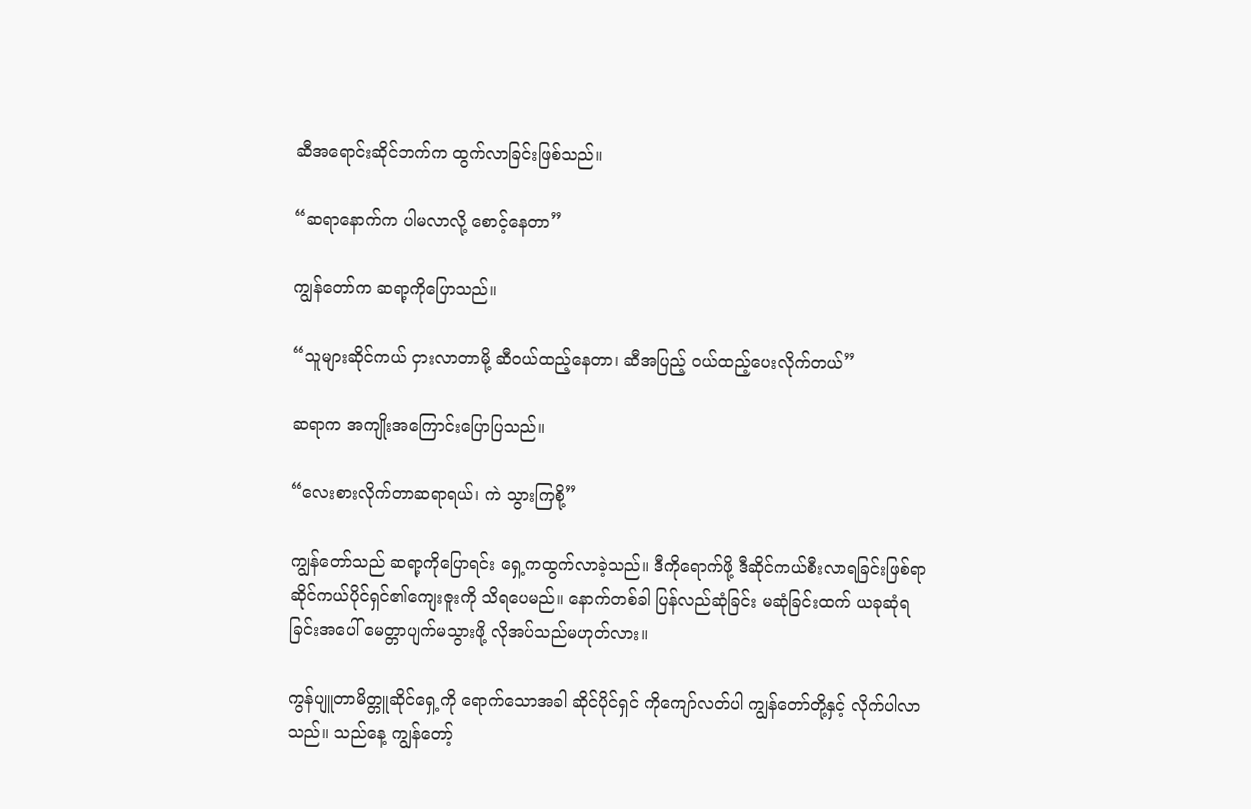ဆီအရောင်းဆိုင်ဘက်က ထွက်လာခြင်းဖြစ်သည်။

“ဆရာနောက်က ပါမလာလို့ စောင့်နေတာ”

ကျွန်တော်က ဆရာ့ကိုပြောသည်။

“သူများဆိုင်ကယ် ငှားလာတာမို့ ဆီဝယ်ထည့်နေတာ၊ ဆီအပြည့် ဝယ်ထည့်ပေးလိုက်တယ်”

ဆရာက အကျိုးအကြောင်းပြောပြသည်။

“လေးစားလိုက်တာဆရာရယ်၊ ကဲ သွားကြစို့”

ကျွန်တော်သည် ဆရာ့ကိုပြောရင်း ရှေ့ကထွက်လာခဲ့သည်။ ဒီကိုရောက်ဖို့ ဒီဆိုင်ကယ်စီးလာရခြင်းဖြစ်ရာ ဆိုင်ကယ်ပိုင်ရှင်၏ကျေးဇူးကို သိရပေမည်။ နောက်တစ်ခါ ပြန်လည်ဆုံခြင်း မဆုံခြင်းထက် ယခုဆုံရခြင်းအပေါ် မေတ္တာပျက်မသွားဖို့ လိုအပ်သည်မဟုတ်လား။

ကွန်ပျူတာမိတ္တူဆိုင်ရှေ့ကို ရောက်သောအခါ ဆိုင်ပိုင်ရှင် ကိုကျော်လတ်ပါ ကျွန်တော်တို့နှင့် လိုက်ပါလာသည်။ သည်နေ့ ကျွန်တော့်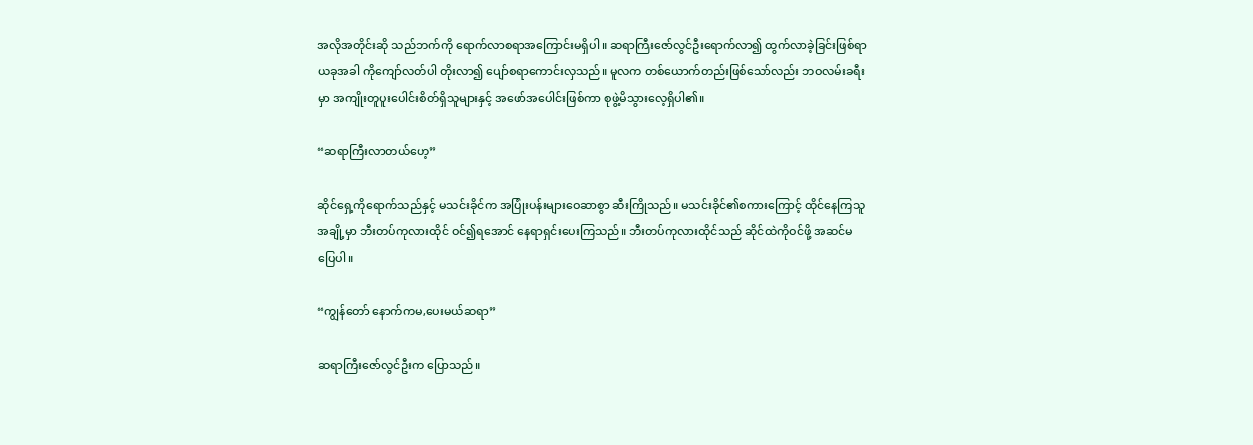အလိုအတိုင်းဆို သည်ဘက်ကို ရောက်လာစရာအကြောင်းမရှိပါ။ ဆရာကြီးဇော်လွင်ဦးရောက်လာ၍ ထွက်လာခဲ့ခြင်းဖြစ်ရာ ယခုအခါ ကိုကျော်လတ်ပါ တိုးလာ၍ ပျော်စရာကောင်းလှသည်။ မူလက တစ်ယောက်တည်းဖြစ်သော်လည်း ဘဝလမ်းခရီးမှာ အကျိုးတူပူးပေါင်းစိတ်ရှိသူများနှင့် အဖော်အပေါင်းဖြစ်ကာ စုဖွဲ့မိသွားလေ့ရှိပါ၏။

“ဆရာကြီးလာတယ်ဟေ့”

ဆိုင်ရှေ့ကိုရောက်သည်နှင့် မသင်းခိုင်က အပြုံးပန်းများဝေဆာစွာ ဆီးကြိုသည်။ မသင်းခိုင်၏စကားကြောင့် ထိုင်နေကြသူအချို့မှာ ဘီးတပ်ကုလားထိုင် ဝင်၍ရအောင် နေရာရှင်းပေးကြသည်။ ဘီးတပ်ကုလားထိုင်သည် ဆိုင်ထဲကိုဝင်ဖို့ အဆင်မပြေပါ။

“ကျွန်တော် နောက်ကမ,ပေးမယ်ဆရာ”

ဆရာကြီးဇော်လွင်ဦးက ပြောသည်။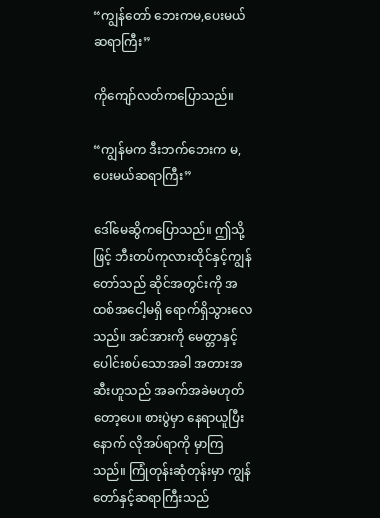“ကျွန်တော် ဘေးကမ,ပေးမယ်ဆရာကြီး”

ကိုကျော်လတ်ကပြောသည်။

“ကျွန်မက ဒီးဘက်ဘေးက မ,ပေးမယ်ဆရာကြီး”

ဒေါ်မေဆွိကပြောသည်။ ဤသို့ဖြင့် ဘီးတပ်ကုလားထိုင်နှင့်ကျွန်တော်သည် ဆိုင်အတွင်းကို အထစ်အငေါ့မရှိ ရောက်ရှိသွားလေသည်။ အင်အားကို မေတ္တာနှင့်ပေါင်းစပ်သောအခါ အတားအဆီးဟူသည် အခက်အခဲမဟုတ်တော့ပေ။ စားပွဲမှာ နေရာယူပြီးနောက် လိုအပ်ရာကို မှာကြသည်။ ကြုံတုန်းဆုံတုန်းမှာ ကျွန်တော်နှင့်ဆရာကြီးသည်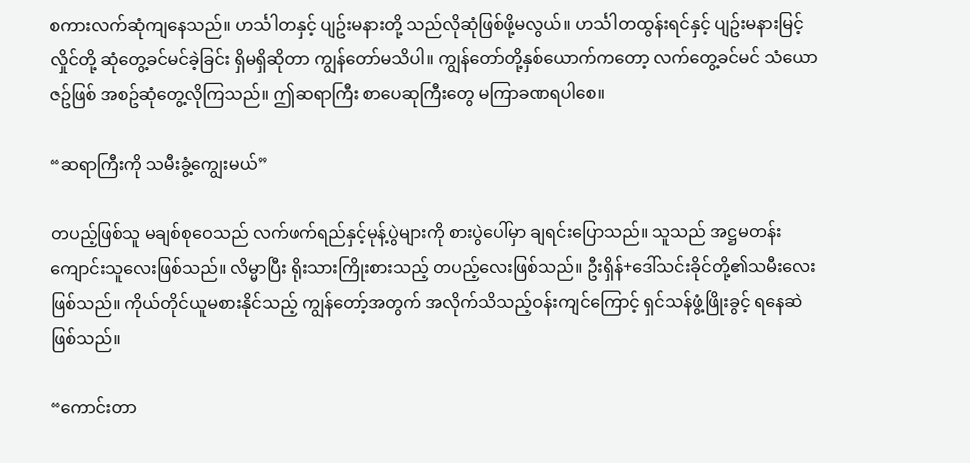စကားလက်ဆုံကျနေသည်။ ဟင်္သါတနှင့် ပျဥ်းမနားတို့ သည်လိုဆုံဖြစ်ဖို့မလွယ်။ ဟင်္သါတထွန်းရင်နှင့် ပျဥ်းမနားမြင့်လှိုင်တို့ ဆုံတွေ့ခင်မင်ခဲ့ခြင်း ရှိမရှိဆိုတာ ကျွန်တော်မသိပါ။ ကျွန်တော်တို့နှစ်ယောက်ကတော့ လက်တွေ့ခင်မင် သံယောဇဥ်ဖြစ် အစဥ်ဆုံတွေ့လိုကြသည်။ ဤဆရာကြီး စာပေဆုကြီးတွေ မကြာခဏရပါစေ။

“ဆရာကြီးကို သမီးခွံ့ကျွေးမယ်”

တပည့်ဖြစ်သူ မချစ်စုဝေသည် လက်ဖက်ရည်နှင့်မုန့်ပွဲများကို စားပွဲပေါ်မှာ ချရင်းပြောသည်။ သူသည် အဋ္ဌမတန်းကျောင်းသူလေးဖြစ်သည်။ လိမ္မာပြီး ရိုးသားကြိုးစားသည့် တပည့်လေးဖြစ်သည်။ ဦးရှိန်+ဒေါ်သင်းခိုင်တို့၏သမီးလေးဖြစ်သည်။ ကိုယ်တိုင်ယူမစားနိုင်သည့် ကျွန်တော့်အတွက် အလိုက်သိသည့်ဝန်းကျင်ကြောင့် ရှင်သန်ဖွံ့ဖြိုးခွင့် ရနေဆဲဖြစ်သည်။

“ကောင်းတာ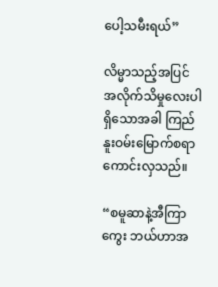ပေါ့သမီးရယ်”

လိမ္မာသည့်အပြင် အလိုက်သိမှုလေးပါရှိသောအခါ ကြည်နူးဝမ်းမြောက်စရာ ကောင်းလှသည်။

“စမူဆာနဲ့အီကြာကွေး ဘယ်ဟာအ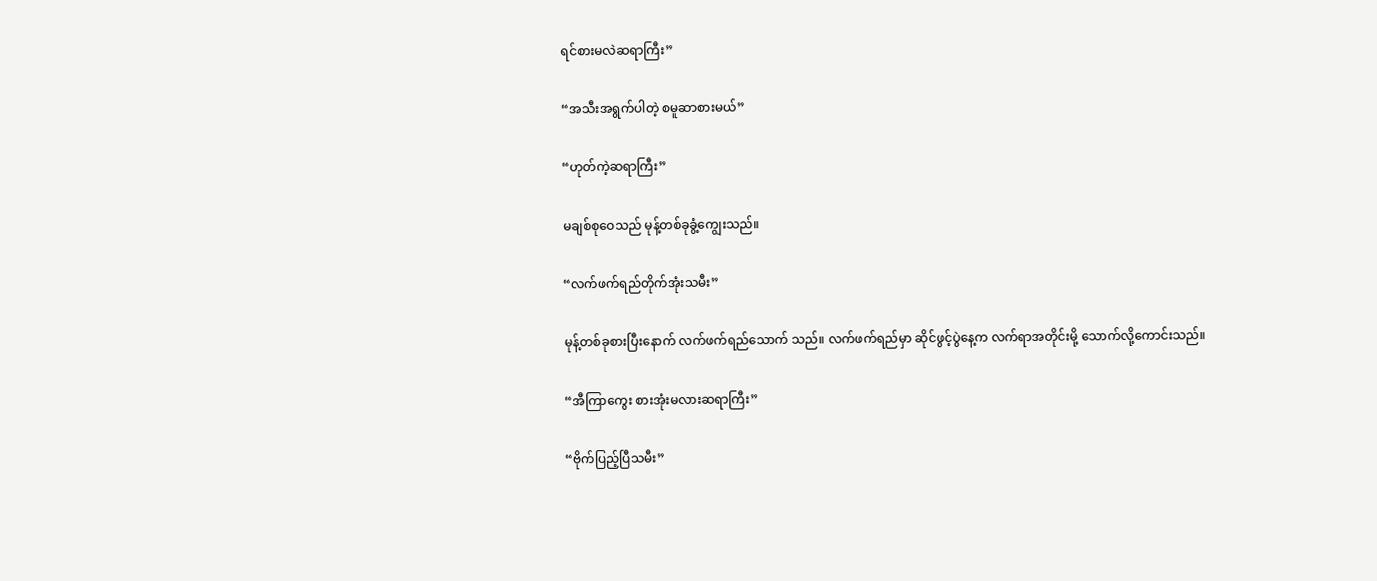ရင်စားမလဲဆရာကြီး”

“အသီးအရွက်ပါတဲ့ စမူဆာစားမယ်”

“ဟုတ်ကဲ့ဆရာကြီး”

မချစ်စုဝေသည် မုန့်တစ်ခုခွံ့ကျွေးသည်။

“လက်ဖက်ရည်တိုက်အုံးသမီး”

မုန့်တစ်ခုစားပြီးနောက် လက်ဖက်ရည်သောက် သည်။ လက်ဖက်ရည်မှာ ဆိုင်ဖွင့်ပွဲနေ့က လက်ရာအတိုင်းမို့ သောက်လို့ကောင်းသည်။

“အီကြာကွေး စားအုံးမလားဆရာကြီး”

“ဗိုက်ပြည့်ပြီသမီး”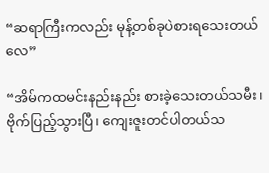“ဆရာကြီးကလည်း မုန့်တစ်ခုပဲစားရသေးတယ်လေ”

“အိမ်ကထမင်းနည်းနည်း စားခဲ့သေးတယ်သမီး၊ ဗိုက်ပြည့်သွားပြီ၊ ကျေးဇူးတင်ပါတယ်သ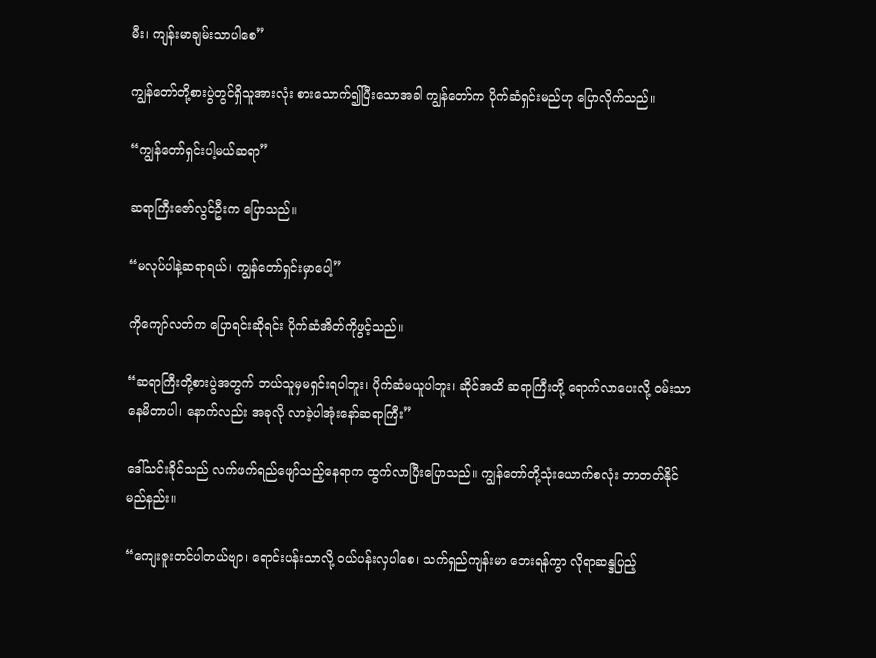မီး၊ ကျန်းမာချမ်းသာပါစေ”

ကျွန်တော်တို့စားပွဲတွင်ရှိသူအားလုံး စားသောက်၍ပြီးသောအခါ ကျွန်တော်က ပိုက်ဆံရှင်းမည်ဟု ပြောလိုက်သည်။

“ကျွန်တော်ရှင်းပါ့မယ်ဆရာ”

ဆရာကြီးဇော်လွင်ဦးက ပြောသည်။

“မလုပ်ပါနဲ့ဆရာရယ်၊ ကျွန်တော်ရှင်းမှာပေါ့”

ကိုကျော်လတ်က ပြောရင်းဆိုရင်း ပိုက်ဆံအိတ်ကိုဖွင့်သည်။

“ဆရာကြီးတို့စားပွဲအတွက် ဘယ်သူမှမရှင်းရပါဘူး၊ ပိုက်ဆံမယူပါဘူး၊ ဆိုင်အထိ ဆရာကြီးတို့ ရောက်လာပေးလို့ ဝမ်းသာနေမိတာပါ၊ နောက်လည်း အခုလို လာခဲ့ပါအုံးနော်ဆရာကြီး”

ဒေါ်သင်းခိုင်သည် လက်ဖက်ရည်ဖျော်သည့်နေရာက ထွက်လာပြီးပြောသည်။ ကျွန်တော်တို့သုံးယောက်စလုံး ဘာတတ်နိုင်မည်နည်း။

“ကျေးဇူးတင်ပါတယ်ဗျာ၊ ရောင်းပန်းသာလို့ ဝယ်ပန်းလှပါစေ၊ သက်ရှည်ကျန်းမာ ဘေးရန်ကွာ လိုရာဆန္ဒပြည့်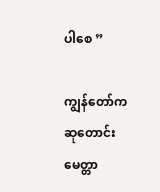ပါစေ ”

ကျွန်တော်က ဆုတောင်းမေတ္တာ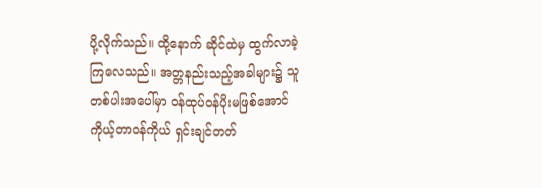ပို့လိုက်သည်။ ထို့နောက် ဆိုင်ထဲမှ ထွက်လာခဲ့ကြလေသည်။ အတ္တနည်းသည့်အခါများ၌ သူတစ်ပါးအပေါ်မှာ ဝန်ထုပ်ဝန်ပိုးမဖြစ်အောင် ကိုယ့်တာဝန်ကိုယ် ရှင်းချင်တတ်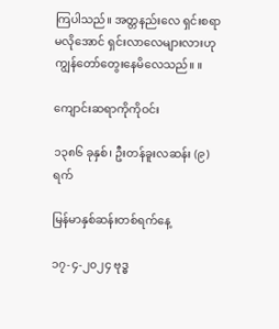ကြပါသည်။ အတ္တနည်းလေ ရှင်းစရာမလိုအောင် ရှင်းလာလေများလားဟု ကျွန်တော်တွေးနေမိလေသည်။ ။

ကျောင်းဆရာကိုကိုဝင်း

၁၃၈၆ ခုနှစ်၊ ဦးတန်ခူးလဆန်း (၉)ရက်

မြန်မာနှစ်ဆန်းတစ်ရက်နေ့

၁၇-၄-၂၀၂၄ ဗုဒ္ဓ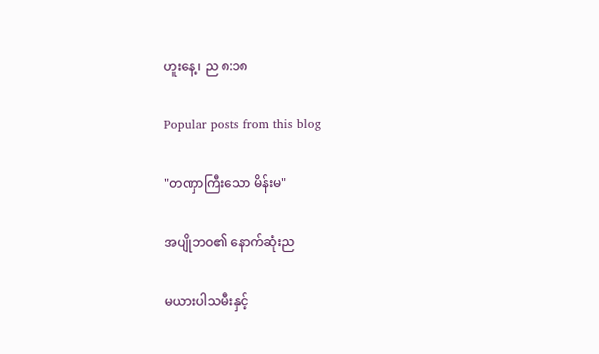ဟူးနေ့၊ ည ၈:၁၈

Popular posts from this blog

"တဏှာကြီးသော မိန်းမ"

အပျိုဘဝ၏ နောက်ဆုံးည

မယားပါသမီးနှင့်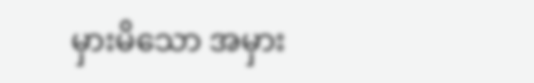မှားမိသော အမှား